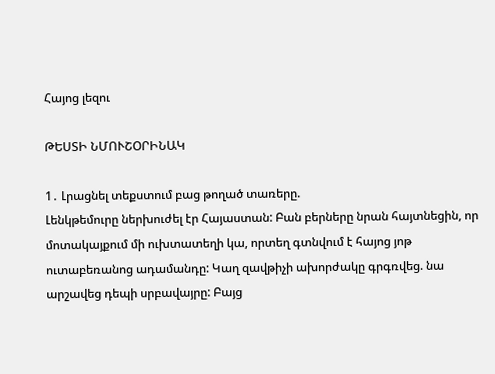Հայոց լեզու

ԹԵՍՏԻ ՆՄՈՒՇՕՐԻՆԱԿ

1․ Լրացնել տեքստում բաց թողած տառերը.
Լենկթեմուրը ներխուժել էր Հայաստան: Բան բերները նրան հայտնեցին, որ մոտակայքում մի ուխտատեղի կա, որտեղ գտնվում է հայոց յոթ ուտաբեռանոց ադամանդը: Կաղ զավթիչի ախորժակը գրգռվեց. նա արշավեց դեպի սրբավայրը: Բայց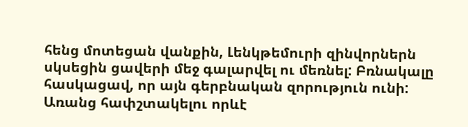հենց մոտեցան վանքին, Լենկթեմուրի զինվորներն սկսեցին ցավերի մեջ գալարվել ու մեռնել: Բռնակալը հասկացավ, որ այն գերբնական զորություն ունի: Առանց հափշտակելու որևէ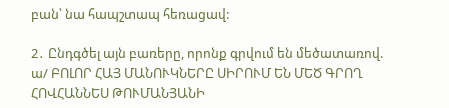բան՝ նա հապշտապ հեռացավ:

2․ Ընդգծել այն բառերը, որոնք գրվում են մեծատառով.
ա/ ԲՈԼՈՐ ՀԱՅ ՄԱՆՈՒԿՆԵՐԸ ՍԻՐՈՒՄ ԵՆ ՄԵԾ ԳՐՈՂ ՀՈՎՀԱՆՆԵՍ ԹՈՒՄԱՆՅԱՆԻ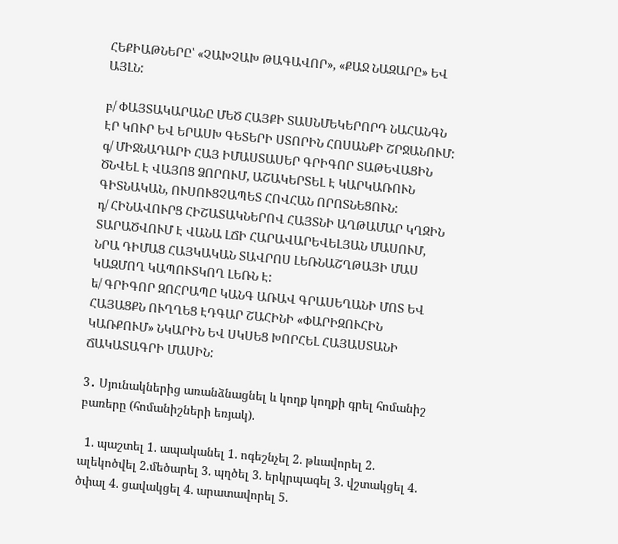ՀԵՔԻԱԹՆԵՐԸ՝ «ՉԱԽՉԱԽ ԹԱԳԱՎՈՐ», «ՔԱՋ ՆԱԶԱՐԸ» ԵՎ ԱՅԼՆ:

բ/ ՓԱՅՏԱԿԱՐԱՆԸ ՄԵԾ ՀԱՅՔԻ ՏԱՍՆՄԵԿԵՐՈՐԴ ՆԱՀԱՆԳՆ ԷՐ ԿՈՒՐ ԵՎ ԵՐԱՍԽ ԳԵՏԵՐԻ ՍՏՈՐԻՆ ՀՈՍԱՆՔԻ ՇՐՋԱՆՈՒՄ:
գ/ ՄԻՋՆԱԴԱՐԻ ՀԱՅ ԻՄԱՍՏԱՍԵՐ ԳՐԻԳՈՐ ՏԱԹԵՎԱՑԻՆ ԾՆՎԵԼ Է ՎԱՅՈՑ ՁՈՐՈՒՄ, ԱՇԱԿԵՐՏԵԼ Է ԿԱՐԿԱՌՈՒՆ ԳԻՏՆԱԿԱՆ, ՈՒՍՈՒՑՉԱՊԵՏ ՀՈՎՀԱՆ ՈՐՈՏՆԵՑՈՒՆ:
դ/ ՀԻՆԱՎՈՒՐՑ ՀԻՇԱՏԱԿՆԵՐՈՎ ՀԱՅՏՆԻ ԱՂԹԱՄԱՐ ԿՂԶԻՆ ՏԱՐԱԾՎՈՒՄ Է ՎԱՆԱ ԼՃԻ ՀԱՐԱՎԱՐԵՎԵԼՅԱՆ ՄԱՍՈՒՄ, ՆՐԱ ԴԻՄԱՑ ՀԱՅԿԱԿԱՆ ՏԱՎՐՈՍ ԼԵՌՆԱՇՂԹԱՅԻ ՄԱՍ ԿԱԶՄՈՂ ԿԱՊՈՒՏԿՈՂ ԼԵՌՆ Է:
ե/ ԳՐԻԳՈՐ ԶՈՀՐԱՊԸ ԿԱՆԳ ԱՌԱՎ ԳՐԱՍԵՂԱՆԻ ՄՈՏ ԵՎ ՀԱՅԱՑՔՆ ՈՒՂՂԵՑ ԷԴԳԱՐ ՇԱՀԻՆԻ «ՓԱՐԻԶՈՒՀԻՆ ԿԱՌՔՈՒՄ» ՆԿԱՐԻՆ ԵՎ ՍԿՍԵՑ ԽՈՐՀԵԼ ՀԱՅԱՍՏԱՆԻ ՃԱԿԱՏԱԳՐԻ ՄԱՍԻՆ:

3․ Սյունակներից առանձնացնել և կողք կողքի գրել հոմանիշ բառերը (հոմանիշների եռյակ).

  1. պաշտել 1. ապականել 1. ոգեշնչել 2. թևավորել 2. ալեկոծվել 2.մեծարել 3. պղծել 3. երկրպագել 3. վշտակցել 4. ծփալ 4. ցավակցել 4. արատավորել 5.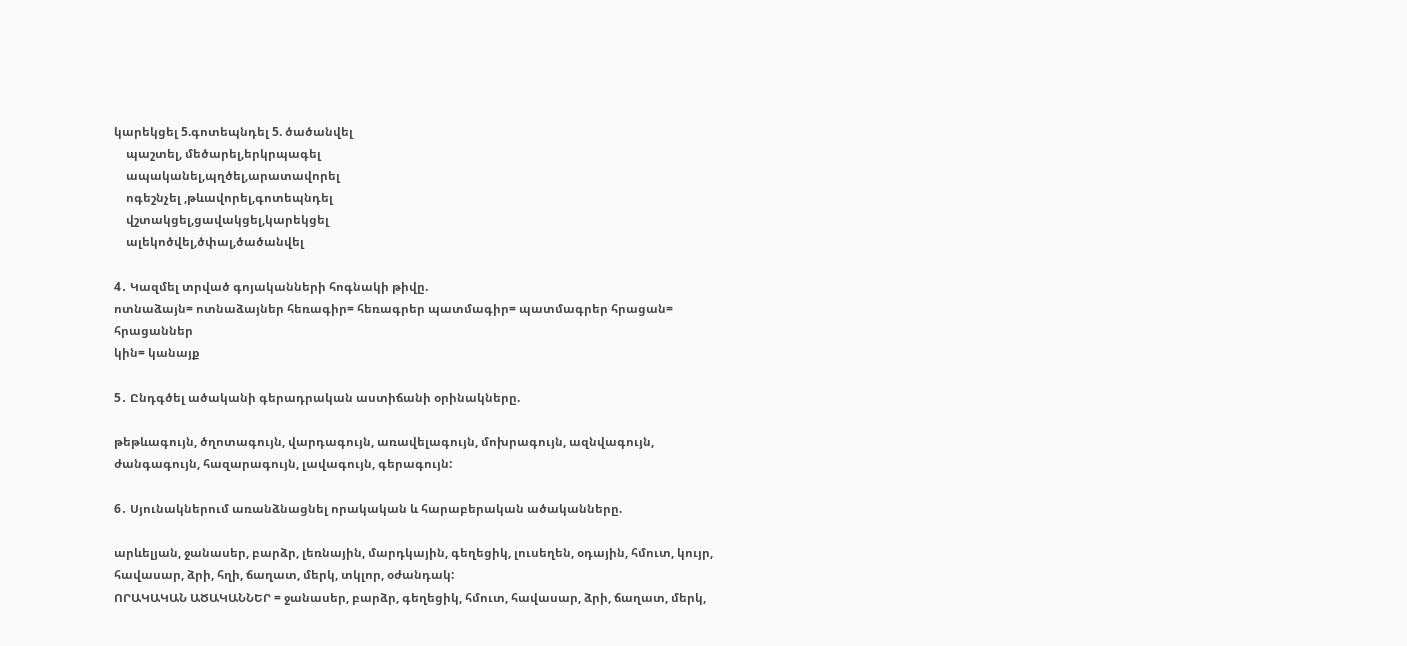կարեկցել 5.գոտեպնդել 5. ծածանվել
    պաշտել, մեծարել,երկրպագել
    ապականել,պղծել,արատավորել
    ոգեշնչել ,թևավորել,գոտեպնդել
    վշտակցել,ցավակցել,կարեկցել
    ալեկոծվել,ծփալ,ծածանվել

4․ Կազմել տրված գոյականների հոգնակի թիվը.
ոտնաձայն= ոտնաձայներ հեռագիր= հեռագրեր պատմագիր= պատմագրեր հրացան= հրացաններ
կին= կանայք

5․ Ընդգծել ածականի գերադրական աստիճանի օրինակները.

թեթևագույն, ծղոտագույն, վարդագույն, առավելագույն, մոխրագույն, ազնվագույն, ժանգագույն, հազարագույն, լավագույն, գերագույն:

6․ Սյունակներում առանձնացնել որակական և հարաբերական ածականները.

արևելյան, ջանասեր, բարձր, լեռնային, մարդկային, գեղեցիկ, լուսեղեն, օդային, հմուտ, կույր, հավասար, ձրի, հղի, ճաղատ, մերկ, տկլոր, օժանդակ:
ՈՐԱԿԱԿԱՆ ԱԾԱԿԱՆՆԵՐ = ջանասեր, բարձր, գեղեցիկ, հմուտ, հավասար, ձրի, ճաղատ, մերկ,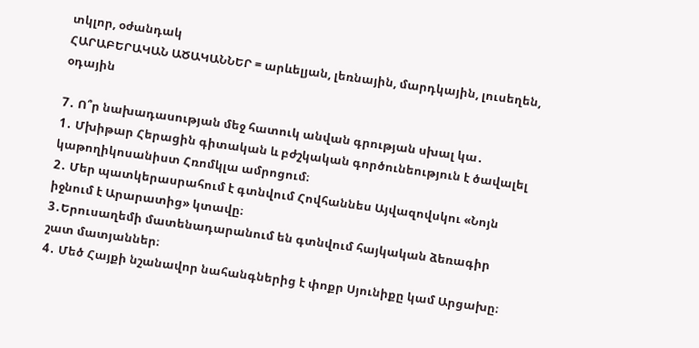տկլոր, օժանդակ
ՀԱՐԱԲԵՐԱԿԱՆ ԱԾԱԿԱՆՆԵՐ = արևելյան, լեռնային, մարդկային, լուսեղեն, օդային

7․ Ո՞ր նախադասության մեջ հատուկ անվան գրության սխալ կա․
1․ Մխիթար Հերացին գիտական և բժշկական գործունեություն է ծավալել կաթողիկոսանիստ Հռոմկլա ամրոցում։
2․ Մեր պատկերասրահում է գտնվում Հովհաննես Այվազովսկու «Նոյն իջնում է Արարատից» կտավը։
3․Երուսաղեմի մատենադարանում են գտնվում հայկական ձեռագիր շատ մատյաններ։
4․ Մեծ Հայքի նշանավոր նահանգներից է փոքր Սյունիքը կամ Արցախը։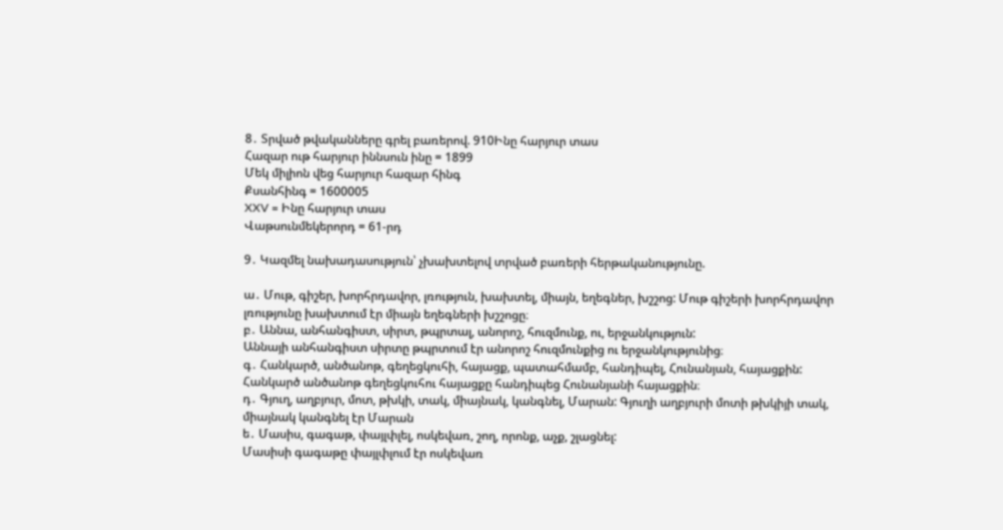8․ Տրված թվականները գրել բառերով. 910Ինը հարյուր տաս
Հազար ութ հարյուր իննսուն ինը = 1899
Մեկ միլիոն վեց հարյուր հազար հինգ
Քսանհինգ = 1600005
XXV = Ինը հարյուր տաս
Վաթսունմեկերորդ = 61-րդ

9․ Կազմել նախադասություն՝ չխախտելով տրված բառերի հերթականությունը.

ա․ Մութ, գիշեր, խորհրդավոր, լռություն, խախտել, միայն, եղեգներ, խշշոց: Մութ գիշերի խորհրդավոր լռությունը խախտում էր միայն եղեգների խշշոցը։
բ․ Աննա, անհանգիստ, սիրտ, թպրտալ, անորոշ, հուզմունք, ու, երջանկություն:
Աննայի անհանգիստ սիրտը թպրտում էր անորոշ հուզմունքից ու երջանկությունից։
գ․ Հանկարծ, անծանոթ, գեղեցկուհի, հայացք, պատահմամբ, հանդիպել, Հունանյան, հայացքին: Հանկարծ անծանոթ գեղեցկուհու հայացքը հանդիպեց Հունանյանի հայացքին։
դ․ Գյուղ, աղբյուր, մոտ, թխկի, տակ, միայնակ, կանգնել, Մարան: Գյուղի աղբյուրի մոտի թխկիյի տակ, միայնակ կանգնել էր Մարան
ե․ Մասիս, գագաթ, փայլփլել, ոսկեվառ, շող, որոնք, աչք, շլացնել:
Մասիսի գագաթը փայլփլում էր ոսկեվառ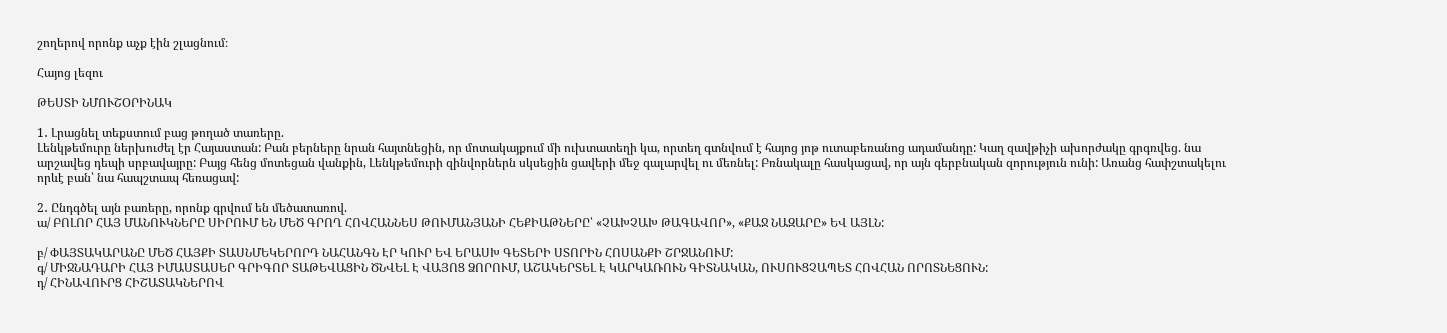շողերով որոնք աչք էին շլացնում։

Հայոց լեզու

ԹԵՍՏԻ ՆՄՈՒՇՕՐԻՆԱԿ

1․ Լրացնել տեքստում բաց թողած տառերը.
Լենկթեմուրը ներխուժել էր Հայաստան: Բան բերները նրան հայտնեցին, որ մոտակայքում մի ուխտատեղի կա, որտեղ գտնվում է հայոց յոթ ուտաբեռանոց ադամանդը: Կաղ զավթիչի ախորժակը գրգռվեց. նա արշավեց դեպի սրբավայրը: Բայց հենց մոտեցան վանքին, Լենկթեմուրի զինվորներն սկսեցին ցավերի մեջ գալարվել ու մեռնել: Բռնակալը հասկացավ, որ այն գերբնական զորություն ունի: Առանց հափշտակելու որևէ բան՝ նա հապշտապ հեռացավ:

2․ Ընդգծել այն բառերը, որոնք գրվում են մեծատառով.
ա/ ԲՈԼՈՐ ՀԱՅ ՄԱՆՈՒԿՆԵՐԸ ՍԻՐՈՒՄ ԵՆ ՄԵԾ ԳՐՈՂ ՀՈՎՀԱՆՆԵՍ ԹՈՒՄԱՆՅԱՆԻ ՀԵՔԻԱԹՆԵՐԸ՝ «ՉԱԽՉԱԽ ԹԱԳԱՎՈՐ», «ՔԱՋ ՆԱԶԱՐԸ» ԵՎ ԱՅԼՆ:

բ/ ՓԱՅՏԱԿԱՐԱՆԸ ՄԵԾ ՀԱՅՔԻ ՏԱՍՆՄԵԿԵՐՈՐԴ ՆԱՀԱՆԳՆ ԷՐ ԿՈՒՐ ԵՎ ԵՐԱՍԽ ԳԵՏԵՐԻ ՍՏՈՐԻՆ ՀՈՍԱՆՔԻ ՇՐՋԱՆՈՒՄ:
գ/ ՄԻՋՆԱԴԱՐԻ ՀԱՅ ԻՄԱՍՏԱՍԵՐ ԳՐԻԳՈՐ ՏԱԹԵՎԱՑԻՆ ԾՆՎԵԼ Է ՎԱՅՈՑ ՁՈՐՈՒՄ, ԱՇԱԿԵՐՏԵԼ Է ԿԱՐԿԱՌՈՒՆ ԳԻՏՆԱԿԱՆ, ՈՒՍՈՒՑՉԱՊԵՏ ՀՈՎՀԱՆ ՈՐՈՏՆԵՑՈՒՆ:
դ/ ՀԻՆԱՎՈՒՐՑ ՀԻՇԱՏԱԿՆԵՐՈՎ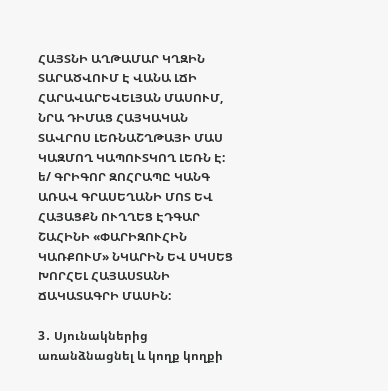ՀԱՅՏՆԻ ԱՂԹԱՄԱՐ ԿՂԶԻՆ ՏԱՐԱԾՎՈՒՄ Է ՎԱՆԱ ԼՃԻ ՀԱՐԱՎԱՐԵՎԵԼՅԱՆ ՄԱՍՈՒՄ, ՆՐԱ ԴԻՄԱՑ ՀԱՅԿԱԿԱՆ ՏԱՎՐՈՍ ԼԵՌՆԱՇՂԹԱՅԻ ՄԱՍ ԿԱԶՄՈՂ ԿԱՊՈՒՏԿՈՂ ԼԵՌՆ Է:
ե/ ԳՐԻԳՈՐ ԶՈՀՐԱՊԸ ԿԱՆԳ ԱՌԱՎ ԳՐԱՍԵՂԱՆԻ ՄՈՏ ԵՎ ՀԱՅԱՑՔՆ ՈՒՂՂԵՑ ԷԴԳԱՐ ՇԱՀԻՆԻ «ՓԱՐԻԶՈՒՀԻՆ ԿԱՌՔՈՒՄ» ՆԿԱՐԻՆ ԵՎ ՍԿՍԵՑ ԽՈՐՀԵԼ ՀԱՅԱՍՏԱՆԻ ՃԱԿԱՏԱԳՐԻ ՄԱՍԻՆ:

3․ Սյունակներից առանձնացնել և կողք կողքի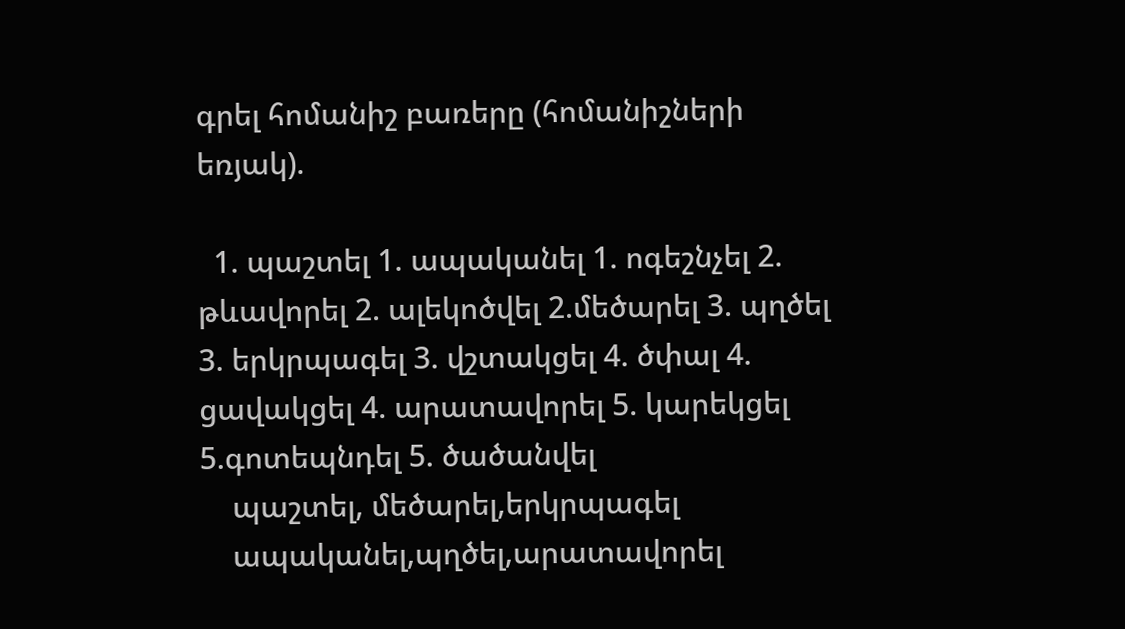գրել հոմանիշ բառերը (հոմանիշների եռյակ).

  1. պաշտել 1. ապականել 1. ոգեշնչել 2. թևավորել 2. ալեկոծվել 2.մեծարել 3. պղծել 3. երկրպագել 3. վշտակցել 4. ծփալ 4. ցավակցել 4. արատավորել 5. կարեկցել 5.գոտեպնդել 5. ծածանվել
    պաշտել, մեծարել,երկրպագել
    ապականել,պղծել,արատավորել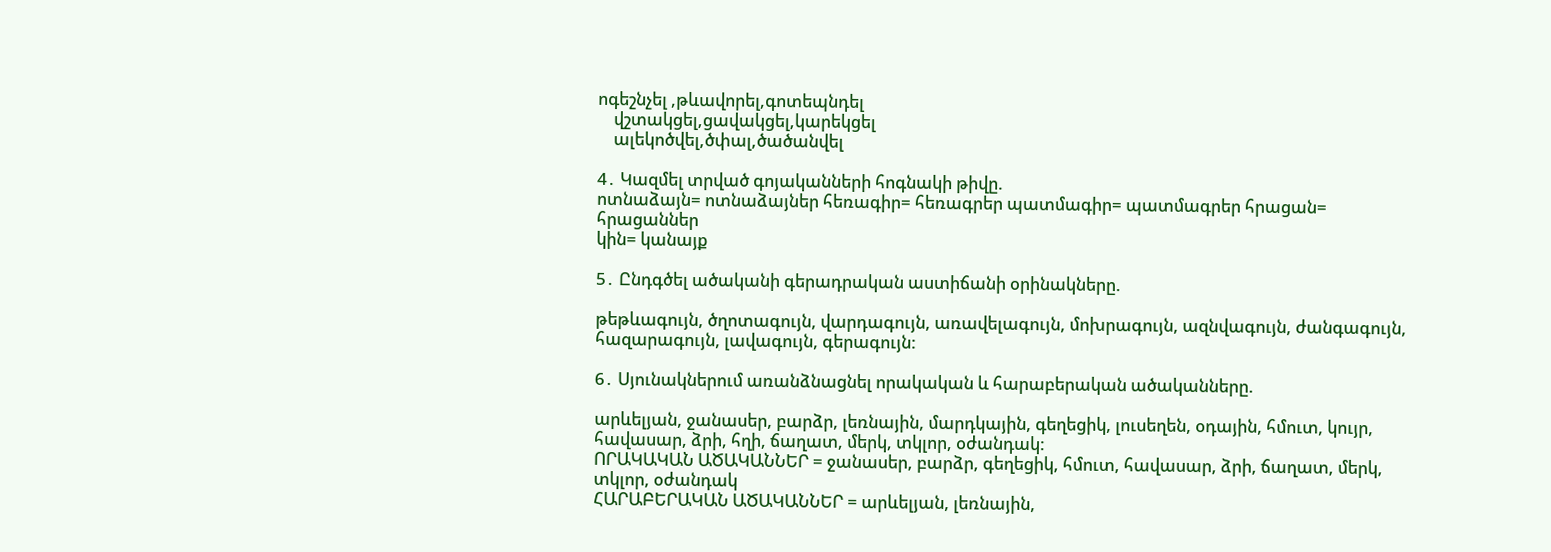ոգեշնչել ,թևավորել,գոտեպնդել
    վշտակցել,ցավակցել,կարեկցել
    ալեկոծվել,ծփալ,ծածանվել

4․ Կազմել տրված գոյականների հոգնակի թիվը.
ոտնաձայն= ոտնաձայներ հեռագիր= հեռագրեր պատմագիր= պատմագրեր հրացան= հրացաններ
կին= կանայք

5․ Ընդգծել ածականի գերադրական աստիճանի օրինակները.

թեթևագույն, ծղոտագույն, վարդագույն, առավելագույն, մոխրագույն, ազնվագույն, ժանգագույն, հազարագույն, լավագույն, գերագույն:

6․ Սյունակներում առանձնացնել որակական և հարաբերական ածականները.

արևելյան, ջանասեր, բարձր, լեռնային, մարդկային, գեղեցիկ, լուսեղեն, օդային, հմուտ, կույր, հավասար, ձրի, հղի, ճաղատ, մերկ, տկլոր, օժանդակ:
ՈՐԱԿԱԿԱՆ ԱԾԱԿԱՆՆԵՐ = ջանասեր, բարձր, գեղեցիկ, հմուտ, հավասար, ձրի, ճաղատ, մերկ, տկլոր, օժանդակ
ՀԱՐԱԲԵՐԱԿԱՆ ԱԾԱԿԱՆՆԵՐ = արևելյան, լեռնային,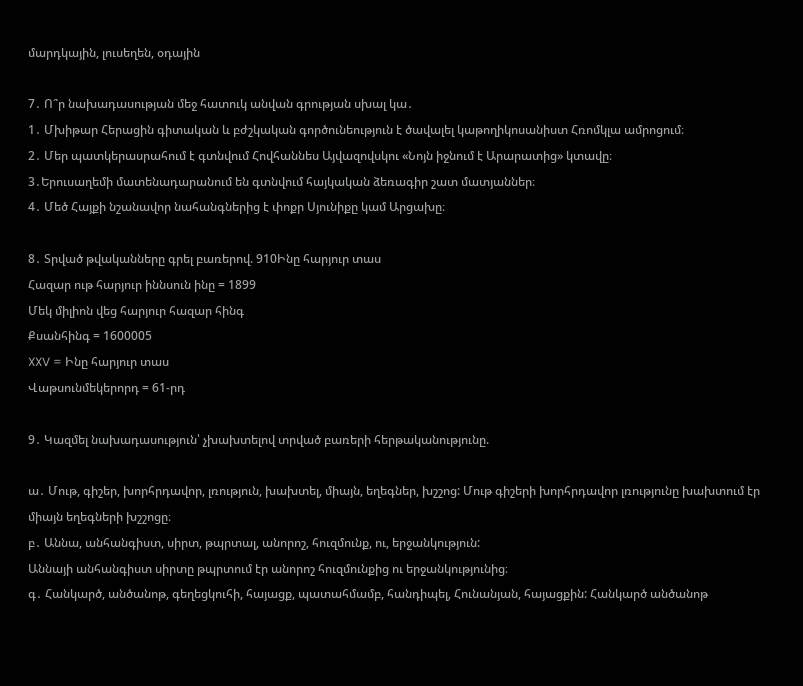մարդկային, լուսեղեն, օդային

7․ Ո՞ր նախադասության մեջ հատուկ անվան գրության սխալ կա․
1․ Մխիթար Հերացին գիտական և բժշկական գործունեություն է ծավալել կաթողիկոսանիստ Հռոմկլա ամրոցում։
2․ Մեր պատկերասրահում է գտնվում Հովհաննես Այվազովսկու «Նոյն իջնում է Արարատից» կտավը։
3․Երուսաղեմի մատենադարանում են գտնվում հայկական ձեռագիր շատ մատյաններ։
4․ Մեծ Հայքի նշանավոր նահանգներից է փոքր Սյունիքը կամ Արցախը։

8․ Տրված թվականները գրել բառերով. 910Ինը հարյուր տաս
Հազար ութ հարյուր իննսուն ինը = 1899
Մեկ միլիոն վեց հարյուր հազար հինգ
Քսանհինգ = 1600005
XXV = Ինը հարյուր տաս
Վաթսունմեկերորդ = 61-րդ

9․ Կազմել նախադասություն՝ չխախտելով տրված բառերի հերթականությունը.

ա․ Մութ, գիշեր, խորհրդավոր, լռություն, խախտել, միայն, եղեգներ, խշշոց: Մութ գիշերի խորհրդավոր լռությունը խախտում էր միայն եղեգների խշշոցը։
բ․ Աննա, անհանգիստ, սիրտ, թպրտալ, անորոշ, հուզմունք, ու, երջանկություն:
Աննայի անհանգիստ սիրտը թպրտում էր անորոշ հուզմունքից ու երջանկությունից։
գ․ Հանկարծ, անծանոթ, գեղեցկուհի, հայացք, պատահմամբ, հանդիպել, Հունանյան, հայացքին: Հանկարծ անծանոթ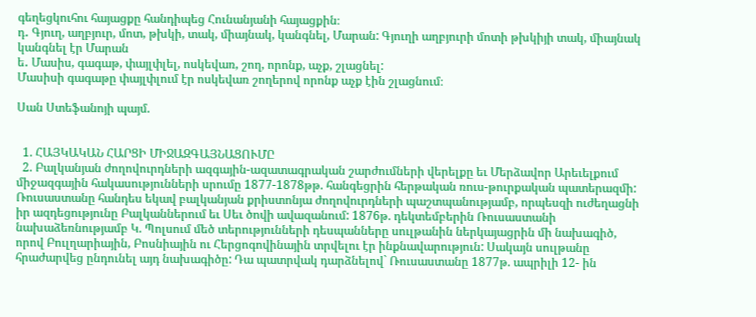գեղեցկուհու հայացքը հանդիպեց Հունանյանի հայացքին։
դ․ Գյուղ, աղբյուր, մոտ, թխկի, տակ, միայնակ, կանգնել, Մարան: Գյուղի աղբյուրի մոտի թխկիյի տակ, միայնակ կանգնել էր Մարան
ե․ Մասիս, գագաթ, փայլփլել, ոսկեվառ, շող, որոնք, աչք, շլացնել:
Մասիսի գագաթը փայլփլում էր ոսկեվառ շողերով որոնք աչք էին շլացնում։

Սան Ստեֆանոյի պայմ.


  1. ՀԱՅԿԱԿԱՆ ՀԱՐՑԻ ՄԻՋԱԶԳԱՅՆԱՑՈՒՄԸ
  2. Բալկանյան ժողովուրդների ազգային-ազատագրական շարժումների վերելքը եւ Մերձավոր Արեւելքում միջազգային հակասությունների սրումը 1877-1878թթ. հանգեցրին հերթական ռուս-թուրքական պատերազմի: Ռուսաստանը հանդես եկավ բալկանյան քրիստոնյա ժողովուրդների պաշտպանությամբ, որպեսզի ուժեղացնի իր ազդեցությունը Բալկաններում եւ Սեւ ծովի ավազանում: 1876թ. դեկտեմբերին Ռուսաստանի նախաձեռնությամբ Կ. Պոլսում մեծ տերությունների դեսպանները սուլթանին ներկայացրին մի նախագիծ, որով Բուլղարիային, Բոսնիային ու Հերցոգովինային տրվելու էր ինքնավարություն: Սակայն սուլթանը հրաժարվեց ընդունել այդ նախագիծը: Դա պատրվակ դարձնելով` Ռուսաստանը 1877թ. ապրիլի 12- ին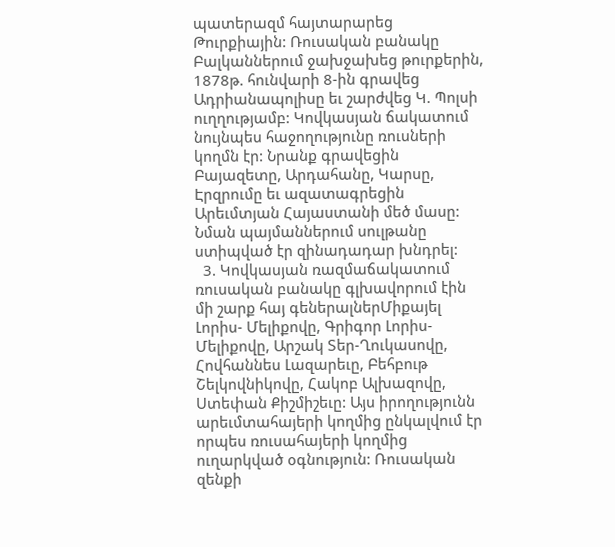պատերազմ հայտարարեց Թուրքիային: Ռուսական բանակը Բալկաններում ջախջախեց թուրքերին, 1878թ. հունվարի 8-ին գրավեց Ադրիանապոլիսը եւ շարժվեց Կ. Պոլսի ուղղությամբ: Կովկասյան ճակատում նույնպես հաջողությունը ռուսների կողմն էր: Նրանք գրավեցին Բայազետը, Արդահանը, Կարսը, Էրզրումը եւ ազատագրեցին Արեւմտյան Հայաստանի մեծ մասը: Նման պայմաններում սուլթանը ստիպված էր զինադադար խնդրել:
  3. Կովկասյան ռազմաճակատում ռուսական բանակը գլխավորում էին մի շարք հայ գեներալներՄիքայել Լորիս- Մելիքովը, Գրիգոր Լորիս-Մելիքովը, Արշակ Տեր-Ղուկասովը, Հովհաննես Լազարեւը, Բեհբութ Շելկովնիկովը, Հակոբ Ալխազովը, Ստեփան Քիշմիշեւը: Այս իրողությունն արեւմտահայերի կողմից ընկալվում էր որպես ռուսահայերի կողմից ուղարկված օգնություն: Ռուսական զենքի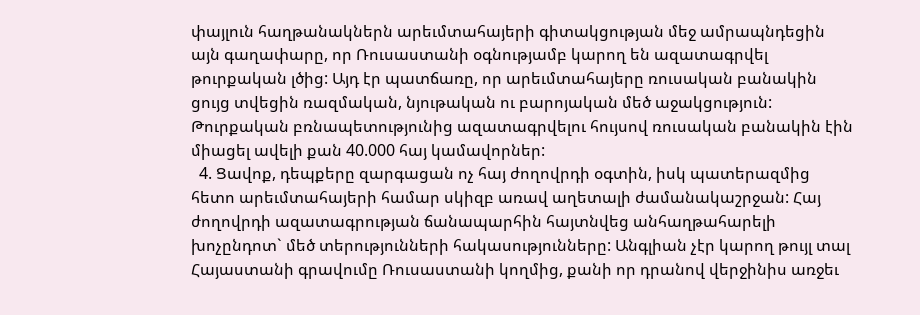փայլուն հաղթանակներն արեւմտահայերի գիտակցության մեջ ամրապնդեցին այն գաղափարը, որ Ռուսաստանի օգնությամբ կարող են ազատագրվել թուրքական լծից: Այդ էր պատճառը, որ արեւմտահայերը ռուսական բանակին ցույց տվեցին ռազմական, նյութական ու բարոյական մեծ աջակցություն: Թուրքական բռնապետությունից ազատագրվելու հույսով ռուսական բանակին էին միացել ավելի քան 40.000 հայ կամավորներ:
  4. Ցավոք, դեպքերը զարգացան ոչ հայ ժողովրդի օգտին, իսկ պատերազմից հետո արեւմտահայերի համար սկիզբ առավ աղետալի ժամանակաշրջան: Հայ ժողովրդի ազատագրության ճանապարհին հայտնվեց անհաղթահարելի խոչընդոտ` մեծ տերությունների հակասությունները: Անգլիան չէր կարող թույլ տալ Հայաստանի գրավումը Ռուսաստանի կողմից, քանի որ դրանով վերջինիս առջեւ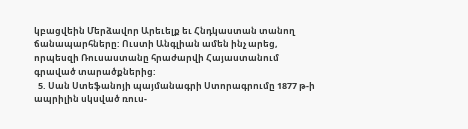կբացվեին Մերձավոր Արեւելք եւ Հնդկաստան տանող ճանապարհները: Ուստի Անգլիան ամեն ինչ արեց, որպեսզի Ռուսաստանը հրաժարվի Հայաստանում գրաված տարածքներից:
  5. Սան Ստեֆանոյի պայմանագրի Ստորագրումը 1877 թ-ի ապրիլին սկսված ռուս-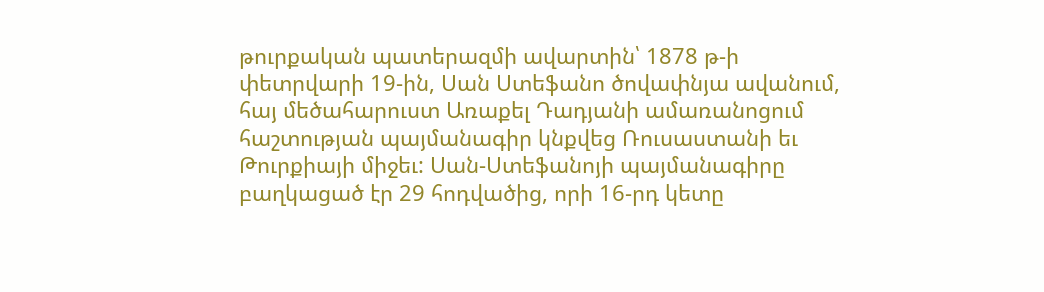թուրքական պատերազմի ավարտին՝ 1878 թ-ի փետրվարի 19-ին, Սան Ստեֆանո ծովափնյա ավանում, հայ մեծահարուստ Առաքել Դադյանի ամառանոցում հաշտության պայմանագիր կնքվեց Ռուսաստանի եւ Թուրքիայի միջեւ: Սան-Ստեֆանոյի պայմանագիրը բաղկացած էր 29 հոդվածից, որի 16-րդ կետը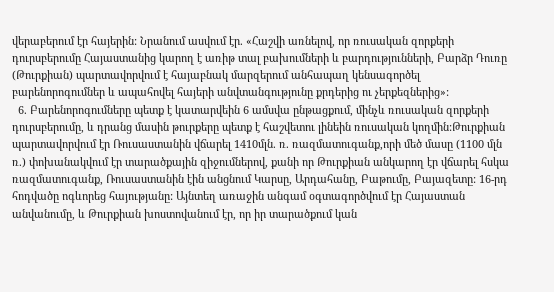վերաբերում էր հայերին: Նրանում ասվում էր. «Հաշվի առնելով, որ ռուսական զորքերի դուրսբերումը Հայաստանից կարող է առիթ տալ բախումների և բարդությունների, Բարձր Դուռը (Թուրքիան) պարտավորվում է հայաբնակ մարզերում անհապաղ կենսագործել բարենորոգումներ և ապահովել հայերի անվտանգությունը քրդերից ու չերքեզներից»:
  6. Բարենորոգումները պետք է կատարվեին 6 ամսվա ընթացքում, մինչև ռուսական զորքերի դուրսբերումը, և դրանց մասին թուրքերը պետք է հաշվետու լինեին ռուսական կողմին:Թուրքիան պարտավորվում էր Ռուսաստանին վճարել 1410մլն. ռ. ռազմատուգանք,որի մեծ մասը (1100 մլն ռ.) փոխանակվում էր տարածքային զիջումներով, քանի որ Թուրքիան անկարող էր վճարել հսկա ռազմատուգանք, Ռուսաստանին էին անցնում Կարսը, Արդահանը, Բաթումը, Բայազետը: 16-րդ հոդվածը ոգևորեց հայությանը: Այնտեղ առաջին անգամ օգտագործվում էր Հայաստան անվանումը, և Թուրքիան խոստովանում էր, որ իր տարածքում կան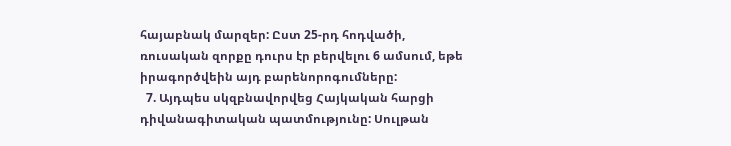հայաբնակ մարզեր: Ըստ 25-րդ հոդվածի, ռուսական զորքը դուրս էր բերվելու 6 ամսում, եթե իրագործվեին այդ բարենորոգումները:
  7. Այդպես սկզբնավորվեց Հայկական հարցի դիվանագիտական պատմությունը: Սուլթան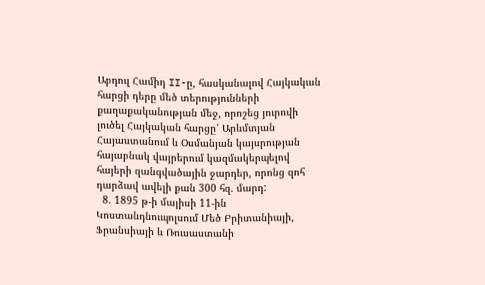Աբդուլ Համիդ II-ը, հասկանալով Հայկական հարցի դերը մեծ տերությունների քաղաքականության մեջ, որոշեց յուրովի լուծել Հայկական հարցը՝ Արևմտյան Հայաստանում և Օսմանյան կայսրության հայաբնակ վայրերում կազմակերպելով հայերի զանգվածային ջարդեր, որոնց զոհ դարձավ ավելի քան 300 հզ. մարդ:
  8. 1895 թ-ի մայիսի 11-ին Կոստանդնուպոլսում Մեծ Բրիտանիայի, Ֆրանսիայի և Ռուսաստանի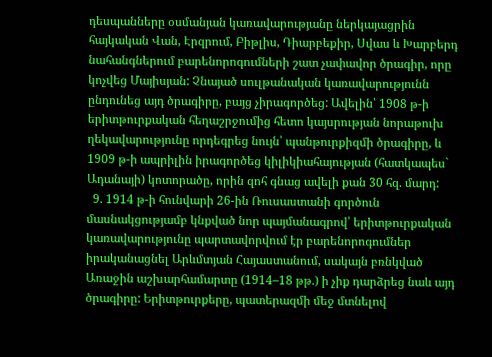դեսպանները օսմանյան կառավարությանը ներկայացրին հայկական Վան, Էրզրում, Բիթլիս, Դիարբեքիր, Սվաս և Խարբերդ նահանգներում բարենորոգումների շատ չափավոր ծրագիր, որը կոչվեց Մայիսյան: Չնայած սուլթանական կառավարությունն ընդունեց այդ ծրագիրը, բայց չիրագործեց: Ավելին՝ 1908 թ-ի երիտթուրքական հեղաշրջումից հետո կայսրության նորաթուխ ղեկավարությունը որդեգրեց նույն՝ պանթուրքիզմի ծրագիրը, և 1909 թ-ի ապրիլին իրագործեց կիլիկիահայության (հատկապես` Ադանայի) կոտորածը, որին զոհ գնաց ավելի քան 30 հզ. մարդ:
  9. 1914 թ-ի հունվարի 26-ին Ռուսաստանի գործուն մասնակցությամբ կնքված նոր պայմանագրով՝ երիտթուրքական կառավարությունը պարտավորվում էր բարենորոգումներ իրականացնել Արևմտյան Հայաստանում, սակայն բռնկված Առաջին աշխարհամարտը (1914–18 թթ.) ի չիք դարձրեց նաև այդ ծրագիրը: Երիտթուրքերը, պատերազմի մեջ մտնելով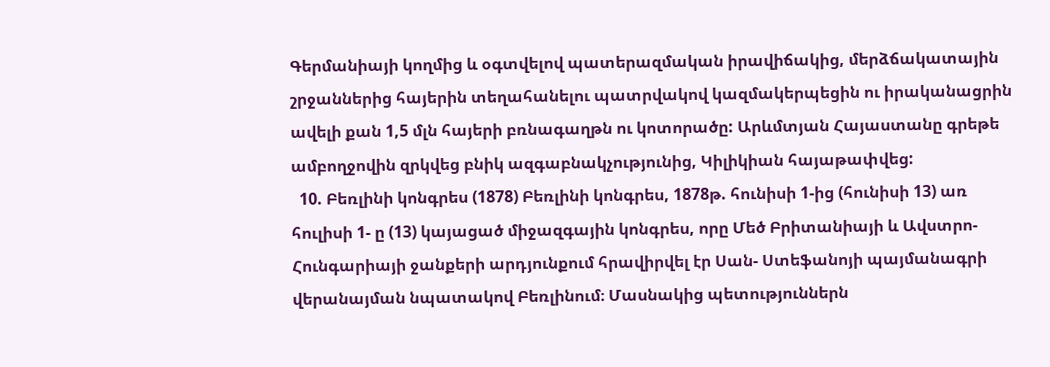Գերմանիայի կողմից և օգտվելով պատերազմական իրավիճակից, մերձճակատային շրջաններից հայերին տեղահանելու պատրվակով կազմակերպեցին ու իրականացրին ավելի քան 1,5 մլն հայերի բռնագաղթն ու կոտորածը: Արևմտյան Հայաստանը գրեթե ամբողջովին զրկվեց բնիկ ազգաբնակչությունից, Կիլիկիան հայաթափվեց:
  10. Բեռլինի կոնգրես (1878) Բեռլինի կոնգրես, 1878թ. հունիսի 1-ից (հունիսի 13) առ հուլիսի 1- ը (13) կայացած միջազգային կոնգրես, որը Մեծ Բրիտանիայի և Ավստրո-Հունգարիայի ջանքերի արդյունքում հրավիրվել էր Սան- Ստեֆանոյի պայմանագրի վերանայման նպատակով Բեռլինում։ Մասնակից պետություններն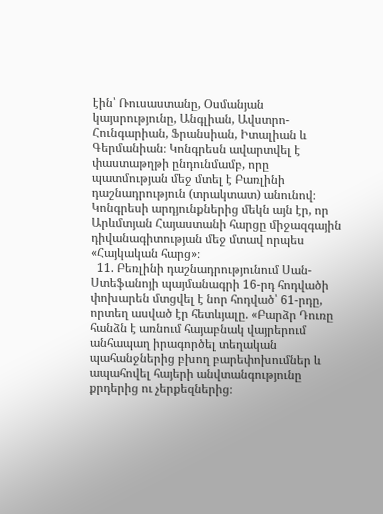էին՝ Ռուսաստանը, Օսմանյան կայսրությունը, Անգլիան, Ավստրո-Հունգարիան, Ֆրանսիան, Իտալիան և Գերմանիան։ Կոնգրեսն ավարտվել է փաստաթղթի ընդունմամբ, որը պատմության մեջ մտել է Բառլինի դաշնադրություն (տրակտատ) անունով։ Կոնգրեսի արդյունքներից մեկն այն էր, որ Արևմտյան Հայաստանի հարցը միջազգային դիվանագիտության մեջ մտավ որպես «Հայկական հարց»։
  11. Բեռլինի դաշնադրությունում Սան-Ստեֆանոյի պայմանագրի 16-րդ հոդվածի փոխարեն մտցվել է նոր հոդված՝ 61-րդը, որտեղ ասված էր հետևյալը. «Բարձր Դուռը հանձն է առնում հայաբնակ վայրերում անհապաղ իրագործել տեղական պահանջներից բխող բարեփոխումներ և ապահովել հայերի անվտանգությունը քրդերից ու չերքեզներից։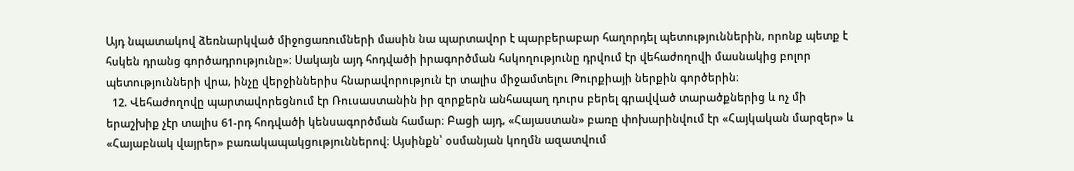Այդ նպատակով ձեռնարկված միջոցառումների մասին նա պարտավոր է պարբերաբար հաղորդել պետություններին, որոնք պետք է հսկեն դրանց գործադրությունը»։ Սակայն այդ հոդվածի իրագործման հսկողությունը դրվում էր վեհաժողովի մասնակից բոլոր պետությունների վրա, ինչը վերջիններիս հնարավորություն էր տալիս միջամտելու Թուրքիայի ներքին գործերին։
  12. Վեհաժողովը պարտավորեցնում էր Ռուսաստանին իր զորքերն անհապաղ դուրս բերել գրավված տարածքներից և ոչ մի երաշխիք չէր տալիս 61-րդ հոդվածի կենսագործման համար։ Բացի այդ, «Հայաստան» բառը փոխարինվում էր «Հայկական մարզեր» և «Հայաբնակ վայրեր» բառակապակցություններով։ Այսինքն՝ օսմանյան կողմն ազատվում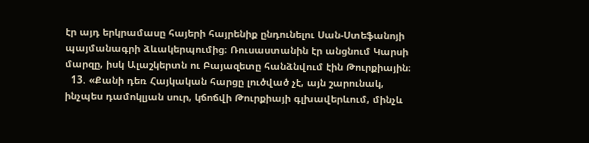էր այդ երկրամասը հայերի հայրենիք ընդունելու Սան-Ստեֆանոյի պայմանագրի ձևակերպումից։ Ռուսաստանին էր անցնում Կարսի մարզը, իսկ Ալաշկերտն ու Բայազետը հանձնվում էին Թուրքիային։
  13. «Քանի դեռ Հայկական հարցը լուծված չէ, այն շարունակ, ինչպես դամոկլյան սուր, կճոճվի Թուրքիայի գլխավերևում, մինչև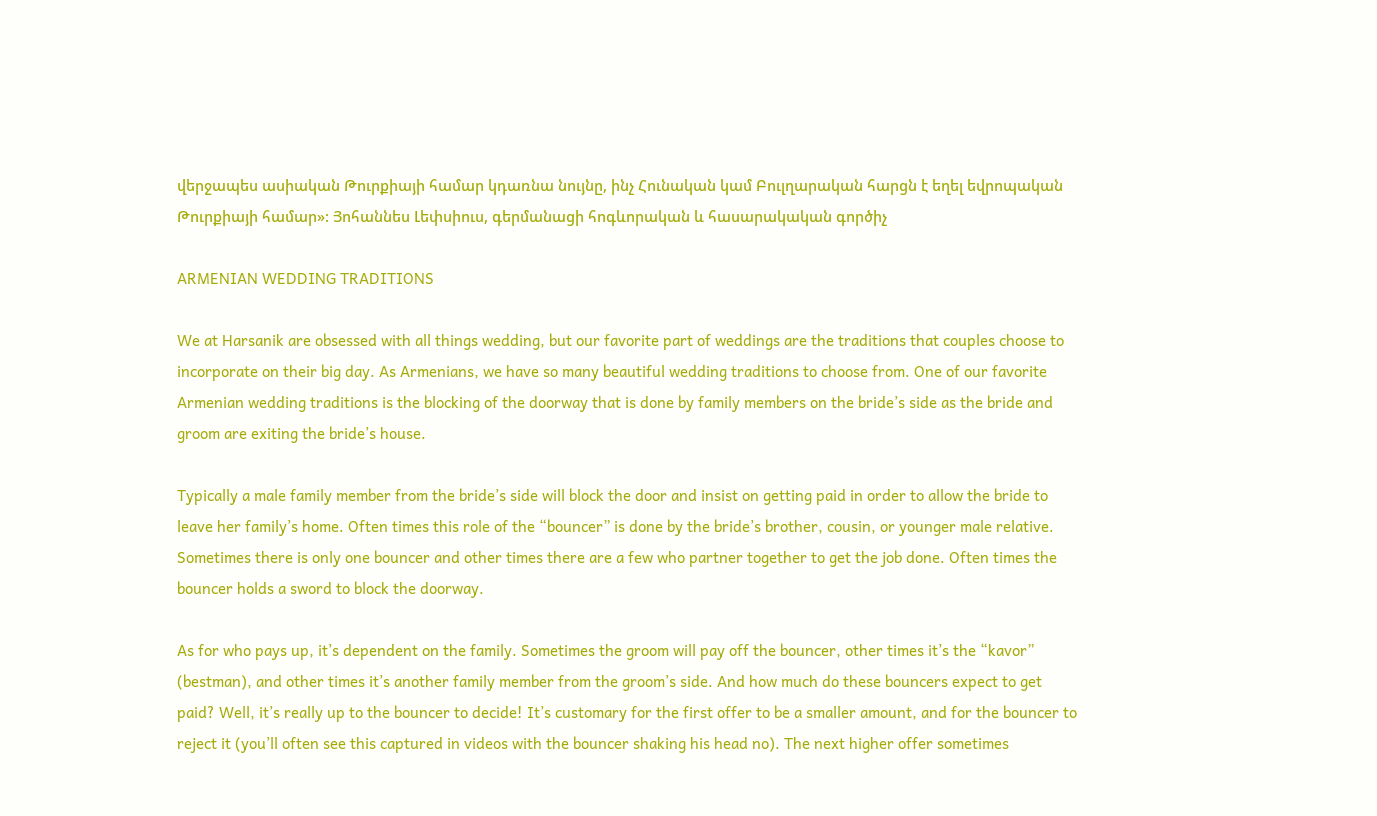վերջապես ասիական Թուրքիայի համար կդառնա նույնը, ինչ Հունական կամ Բուլղարական հարցն է եղել եվրոպական Թուրքիայի համար»: Յոհաննես Լեփսիուս, գերմանացի հոգևորական և հասարակական գործիչ

ARMENIAN WEDDING TRADITIONS

We at Harsanik are obsessed with all things wedding, but our favorite part of weddings are the traditions that couples choose to incorporate on their big day. As Armenians, we have so many beautiful wedding traditions to choose from. One of our favorite Armenian wedding traditions is the blocking of the doorway that is done by family members on the bride’s side as the bride and groom are exiting the bride’s house.

Typically a male family member from the bride’s side will block the door and insist on getting paid in order to allow the bride to leave her family’s home. Often times this role of the “bouncer” is done by the bride’s brother, cousin, or younger male relative. Sometimes there is only one bouncer and other times there are a few who partner together to get the job done. Often times the bouncer holds a sword to block the doorway.

As for who pays up, it’s dependent on the family. Sometimes the groom will pay off the bouncer, other times it’s the “kavor” (bestman), and other times it’s another family member from the groom’s side. And how much do these bouncers expect to get paid? Well, it’s really up to the bouncer to decide! It’s customary for the first offer to be a smaller amount, and for the bouncer to reject it (you’ll often see this captured in videos with the bouncer shaking his head no). The next higher offer sometimes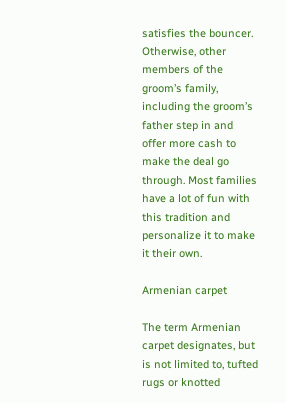satisfies the bouncer. Otherwise, other members of the groom’s family, including the groom’s father step in and offer more cash to make the deal go through. Most families have a lot of fun with this tradition and personalize it to make it their own.

Armenian carpet

The term Armenian carpet designates, but is not limited to, tufted rugs or knotted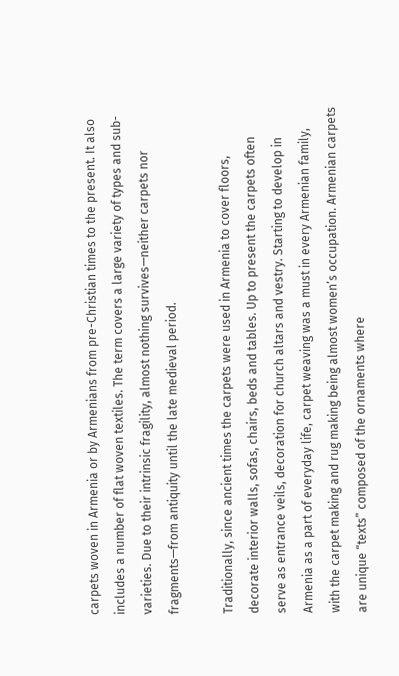carpets woven in Armenia or by Armenians from pre-Christian times to the present. It also includes a number of flat woven textiles. The term covers a large variety of types and sub-varieties. Due to their intrinsic fragility, almost nothing survives—neither carpets nor fragments—from antiquity until the late medieval period.

Traditionally, since ancient times the carpets were used in Armenia to cover floors, decorate interior walls, sofas, chairs, beds and tables. Up to present the carpets often serve as entrance veils, decoration for church altars and vestry. Starting to develop in Armenia as a part of everyday life, carpet weaving was a must in every Armenian family, with the carpet making and rug making being almost women’s occupation. Armenian carpets are unique “texts” composed of the ornaments where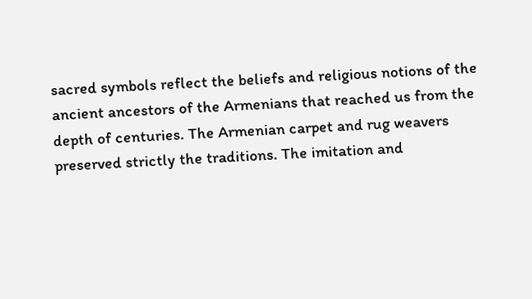sacred symbols reflect the beliefs and religious notions of the ancient ancestors of the Armenians that reached us from the depth of centuries. The Armenian carpet and rug weavers preserved strictly the traditions. The imitation and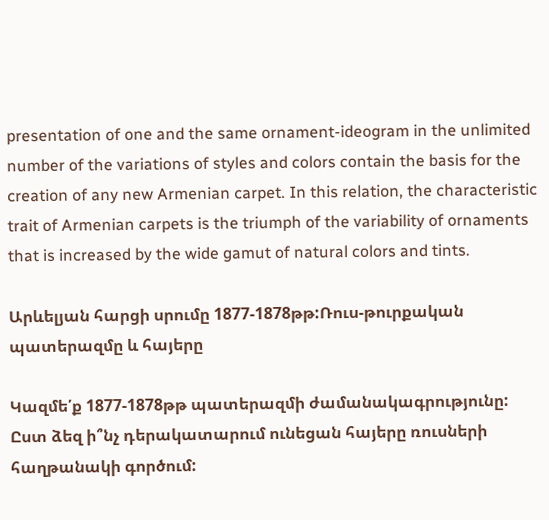presentation of one and the same ornament-ideogram in the unlimited number of the variations of styles and colors contain the basis for the creation of any new Armenian carpet. In this relation, the characteristic trait of Armenian carpets is the triumph of the variability of ornaments that is increased by the wide gamut of natural colors and tints.

Արևելյան հարցի սրումը 1877-1878թթ:Ռուս-թուրքական պատերազմը և հայերը

Կազմե՛ք 1877-1878թթ պատերազմի ժամանակագրությունը: Ըստ ձեզ ի՞նչ դերակատարում ունեցան հայերը ռուսների հաղթանակի գործում: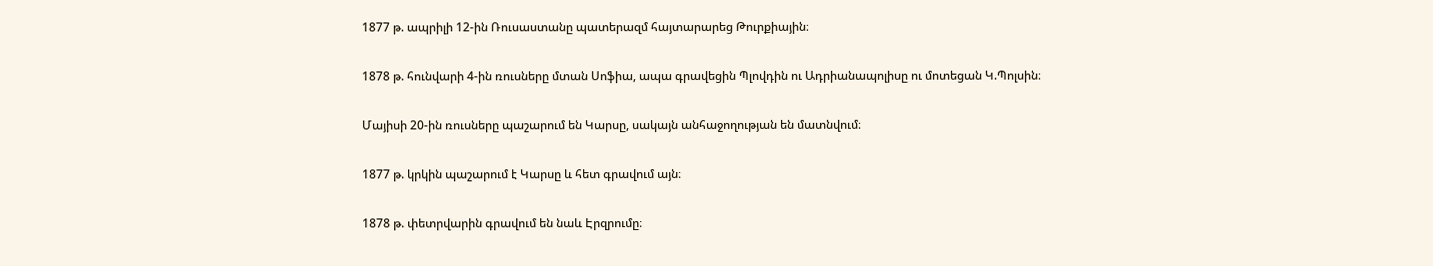1877 թ. ապրիլի 12-ին Ռուսաստանը պատերազմ հայտարարեց Թուրքիային։

1878 թ. հունվարի 4-ին ռուսները մտան Սոֆիա, ապա գրավեցին Պլովդին ու Ադրիանապոլիսը ու մոտեցան Կ.Պոլսին։

Մայիսի 20-ին ռուսները պաշարում են Կարսը, սակայն անհաջողության են մատնվում։

1877 թ. կրկին պաշարում է Կարսը և հետ գրավում այն։

1878 թ. փետրվարին գրավում են նաև Էրզրումը։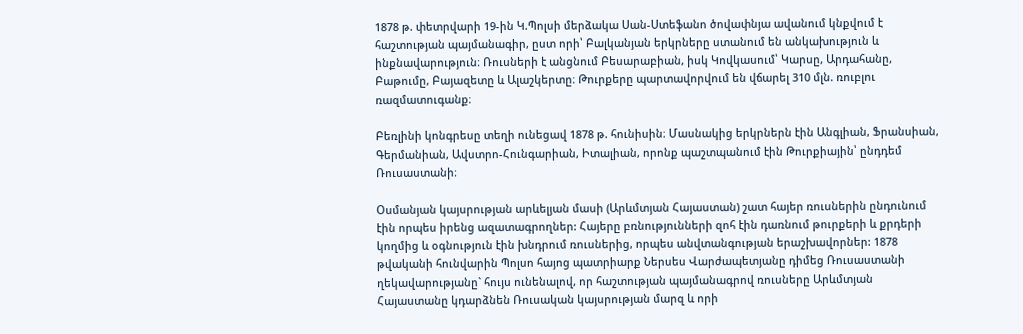1878 թ. փետրվարի 19-ին Կ.Պոլսի մերձակա Սան-Ստեֆանո ծովափնյա ավանում կնքվում է հաշտության պայմանագիր, ըստ որի՝ Բալկանյան երկրները ստանում են անկախություն և ինքնավարություն։ Ռուսների է անցնում Բեսարաբիան, իսկ Կովկասում՝ Կարսը, Արդահանը, Բաթումը, Բայազետը և Ալաշկերտը։ Թուրքերը պարտավորվում են վճարել 310 մլն. ռուբլու ռազմատուգանք։

Բեռլինի կոնգրեսը տեղի ունեցավ 1878 թ. հունիսին։ Մասնակից երկրներն էին Անգլիան, Ֆրանսիան, Գերմանիան, Ավստրո-Հունգարիան, Իտալիան, որոնք պաշտպանում էին Թուրքիային՝ ընդդեմ Ռուսաստանի։

Օսմանյան կայսրության արևելյան մասի (Արևմտյան Հայաստան) շատ հայեր ռուսներին ընդունում էին որպես իրենց ազատագրողներ: Հայերը բռնությունների զոհ էին դառնում թուրքերի և քրդերի կողմից և օգնություն էին խնդրում ռուսներից, որպես անվտանգության երաշխավորներ: 1878 թվականի հունվարին Պոլսո հայոց պատրիարք Ներսես Վարժապետյանը դիմեց Ռուսաստանի ղեկավարությանը` հույս ունենալով, որ հաշտության պայմանագրով ռուսները Արևմտյան Հայաստանը կդարձնեն Ռուսական կայսրության մարզ և որի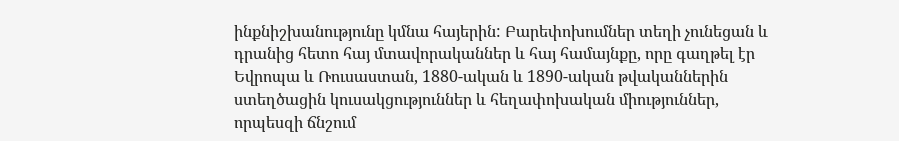ինքնիշխանությունը կմնա հայերին: Բարեփոխումներ տեղի չունեցան և դրանից հետո հայ մտավորականներ և հայ համայնքը, որը գաղթել էր Եվրոպա և Ռուսաստան, 1880-ական և 1890-ական թվականներին ստեղծացին կուսակցություններ և հեղափոխական միություններ, որպեսզի ճնշում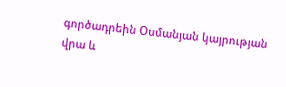գործադրեին Օսմանյան կայրության վրա և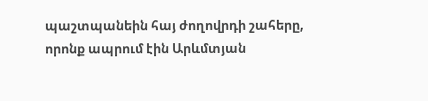պաշտպանեին հայ ժողովրդի շահերը, որոնք ապրում էին Արևմտյան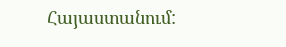Հայաստանում: